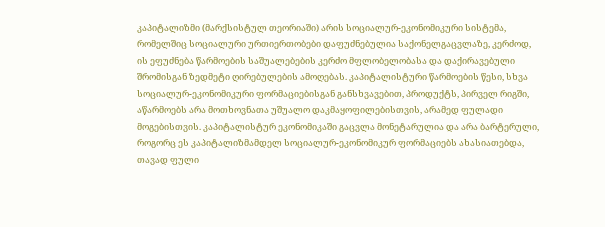კაპიტალიზმი (მარქსისტულ თეორიაში) არის სოციალურ-ეკონომიკური სისტემა, რომელშიც სოციალური ურთიერთობები დაფუძნებულია საქონელგაცვლაზე, კერძოდ, ის ეფუძნება წარმოების საშუალებების კერძო მფლობელობასა და დაქირავებული შრომისგან ზედმეტი ღირებულების ამოღებას. კაპიტალისტური წარმოების წესი, სხვა სოციალურ-ეკონომიკური ფორმაციებისგან განსხვავებით, პროდუქტს, პირველ რიგში, აწარმოებს არა მოთხოვნათა უშუალო დაკმაყოფილებისთვის, არამედ ფულადი მოგებისთვის. კაპიტალისტურ ეკონომიკაში გაცვლა მონეტარულია და არა ბარტერული, როგორც ეს კაპიტალიზმამდელ სოციალურ-ეკონომიკურ ფორმაციებს ახასიათებდა, თავად ფული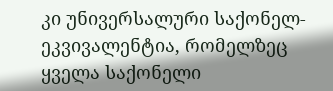კი უნივერსალური საქონელ-ეკვივალენტია, რომელზეც ყველა საქონელი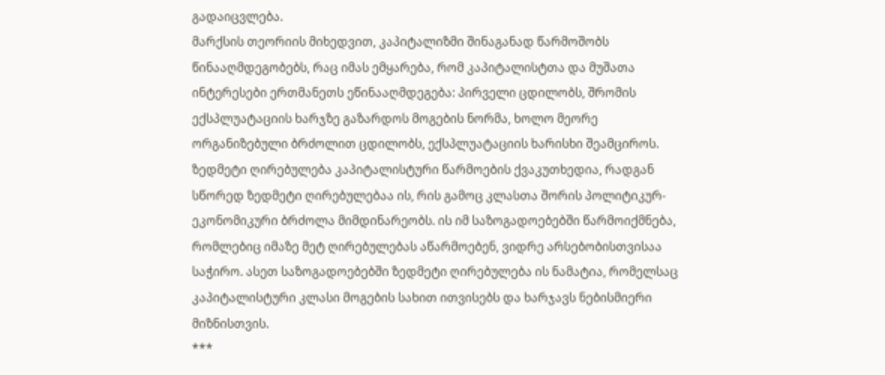გადაიცვლება.
მარქსის თეორიის მიხედვით, კაპიტალიზმი შინაგანად წარმოშობს წინააღმდეგობებს, რაც იმას ემყარება, რომ კაპიტალისტთა და მუშათა ინტერესები ერთმანეთს ეწინააღმდეგება: პირველი ცდილობს, შრომის ექსპლუატაციის ხარჯზე გაზარდოს მოგების ნორმა, ხოლო მეორე ორგანიზებული ბრძოლით ცდილობს, ექსპლუატაციის ხარისხი შეამციროს.
ზედმეტი ღირებულება კაპიტალისტური წარმოების ქვაკუთხედია, რადგან სწორედ ზედმეტი ღირებულებაა ის, რის გამოც კლასთა შორის პოლიტიკურ-ეკონომიკური ბრძოლა მიმდინარეობს. ის იმ საზოგადოებებში წარმოიქმნება, რომლებიც იმაზე მეტ ღირებულებას აწარმოებენ, ვიდრე არსებობისთვისაა საჭირო. ასეთ საზოგადოებებში ზედმეტი ღირებულება ის ნამატია, რომელსაც კაპიტალისტური კლასი მოგების სახით ითვისებს და ხარჯავს ნებისმიერი მიზნისთვის.
***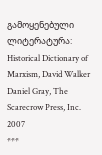გამოყენებული ლიტერატურა:
Historical Dictionary of Marxism, David Walker Daniel Gray, The Scarecrow Press, Inc. 2007
***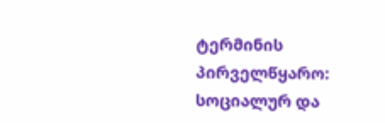ტერმინის პირველწყარო:
სოციალურ და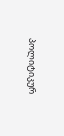პოლიტიკურ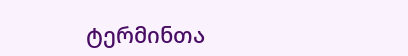ტერმინთა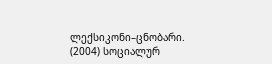ლექსიკონი–ცნობარი. (2004) სოციალურ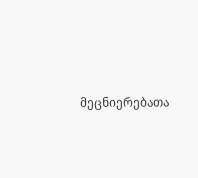მეცნიერებათა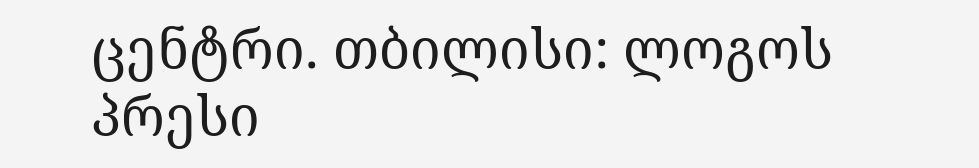ცენტრი. თბილისი: ლოგოს პრესი